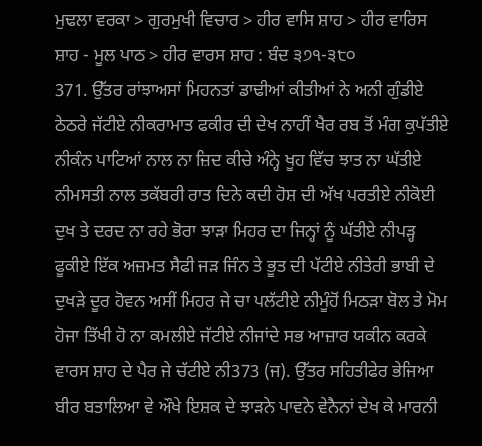ਮੁਢਲਾ ਵਰਕਾ > ਗੁਰਮੁਖੀ ਵਿਚਾਰ > ਹੀਰ ਵਾਸਿ ਸ਼ਾਹ > ਹੀਰ ਵਾਰਿਸ ਸ਼ਾਹ - ਮੂਲ ਪਾਠ > ਹੀਰ ਵਾਰਸ ਸ਼ਾਹ : ਬੰਦ ੩੭੧-੩੮੦
371. ਉੱਤਰ ਰਾਂਝਾਅਸਾਂ ਮਿਹਨਤਾਂ ਡਾਢੀਆਂ ਕੀਤੀਆਂ ਨੇ ਅਨੀ ਗੁੰਡੀਏ ਠੇਠਰੇ ਜੱਟੀਏ ਨੀਕਰਾਮਾਤ ਫਕੀਰ ਦੀ ਦੇਖ ਨਾਹੀਂ ਖੈਰ ਰਬ ਤੋਂ ਮੰਗ ਕੁਪੱਤੀਏ ਨੀਕੰਨ ਪਾਟਿਆਂ ਨਾਲ ਨਾ ਜ਼ਿਦ ਕੀਚੇ ਅੰਨ੍ਹੇ ਖੂਹ ਵਿੱਚ ਝਾਤ ਨਾ ਘੱਤੀਏ ਨੀਮਸਤੀ ਨਾਲ ਤਕੱਬਰੀ ਰਾਤ ਦਿਨੇ ਕਦੀ ਹੋਸ਼ ਦੀ ਅੱਖ ਪਰਤੀਏ ਨੀਕੋਈ ਦੁਖ ਤੇ ਦਰਦ ਨਾ ਰਹੇ ਭੋਰਾ ਝਾੜਾ ਮਿਹਰ ਦਾ ਜਿਨ੍ਹਾਂ ਨੂੰ ਘੱਤੀਏ ਨੀਪੜ੍ਹ ਫੂਕੀਏ ਇੱਕ ਅਜ਼ਮਤ ਸੈਫੀ ਜੜ ਜਿੰਨ ਤੇ ਭੂਤ ਦੀ ਪੱਟੀਏ ਨੀਤੇਰੀ ਭਾਬੀ ਦੇ ਦੁਖੜੇ ਦੂਰ ਹੋਵਨ ਅਸੀਂ ਮਿਹਰ ਜੇ ਚਾ ਪਲੱਟੀਏ ਨੀਮੂੰਹੋਂ ਮਿਠੜਾ ਬੋਲ ਤੇ ਮੋਮ ਹੋਜਾ ਤਿੱਖੀ ਹੋ ਨਾ ਕਮਲੀਏ ਜੱਟੀਏ ਨੀਜਾਂਦੇ ਸਭ ਆਜ਼ਾਰ ਯਕੀਨ ਕਰਕੇ ਵਾਰਸ ਸ਼ਾਹ ਦੇ ਪੈਰ ਜੇ ਚੱਟੀਏ ਨੀ373 (ਜ). ਉੱਤਰ ਸਹਿਤੀਫੇਰ ਭੇਜਿਆ ਬੀਰ ਬਤਾਲਿਆ ਵੇ ਔਖੇ ਇਸ਼ਕ ਦੇ ਝਾੜਨੇ ਪਾਵਨੇ ਵੇਨੈਨਾਂ ਦੇਖ ਕੇ ਮਾਰਨੀ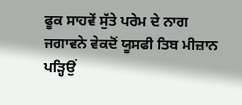ਫੂਕ ਸਾਹਵੇਂ ਸੁੱਤੇ ਪਰੇਮ ਦੇ ਨਾਗ ਜਗਾਵਨੇ ਵੇਕਦੋਂ ਯੂਸਫੀ ਤਿਬ ਮੀਜ਼ਾਨ ਪੜ੍ਹਿਉਂ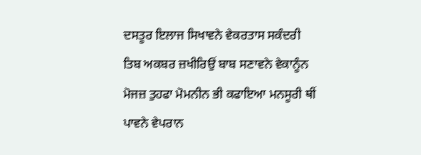ਦਸਤੂਰ ਇਲਾਜ ਸਿਖਾਵਨੇ ਵੇਕਰਤਾਸ ਸਕੰਦਰੀ ਤਿਬ ਅਕਬਰ ਜ਼ਖੀਰਿਉਂ ਬਾਬ ਸਣਾਵਨੇ ਵੇਕਾਨੂੰਨ ਮੋਜਜ਼ ਤੁਹਫਾ ਮੋਮਨੀਨ ਭੀ ਕਫਾਇਆ ਮਨਸੂਰੀ ਥੀਂ ਪਾਵਨੇ ਵੇਪਰਾਨ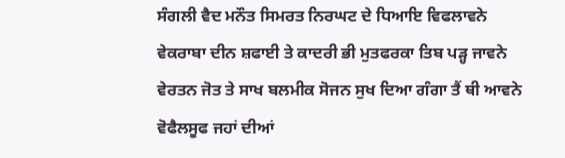ਸੰਗਲੀ ਵੈਦ ਮਨੌਤ ਸਿਮਰਤ ਨਿਰਘਟ ਦੇ ਧਿਆਇ ਵਿਫਲਾਵਨੇ ਵੇਕਰਾਬਾ ਦੀਨ ਸ਼ਫਾਈ ਤੇ ਕਾਦਰੀ ਭੀ ਮੁਤਫਰਕਾ ਤਿਬ ਪੜ੍ਹ ਜਾਵਨੇ ਵੇਰਤਨ ਜੋਤ ਤੇ ਸਾਖ ਬਲਮੀਕ ਸੋਜਨ ਸੁਖ ਦਿਆ ਗੰਗਾ ਤੈਂ ਥੀ ਆਵਨੇ ਵੋਫੈਲਸੂਫ ਜਹਾਂ ਦੀਆਂ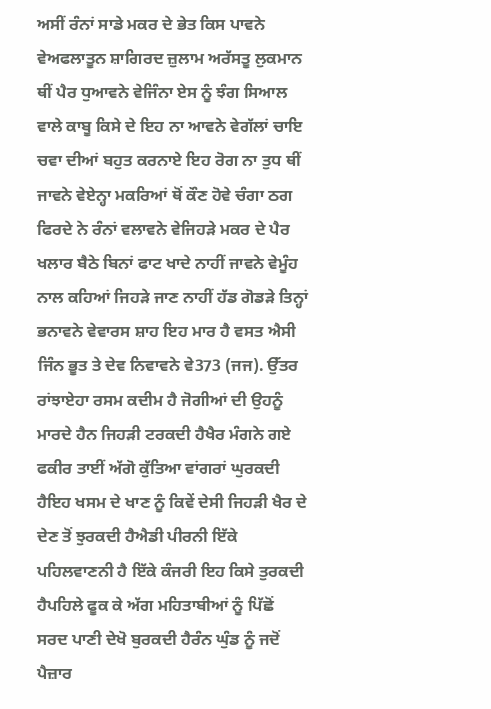ਅਸੀਂ ਰੰਨਾਂ ਸਾਡੇ ਮਕਰ ਦੇ ਭੇਤ ਕਿਸ ਪਾਵਨੇ ਵੇਅਫਲਾਤੂਨ ਸ਼ਾਗਿਰਦ ਜ਼ੁਲਾਮ ਅਰੱਸਤੂ ਲੁਕਮਾਨ ਥੀਂ ਪੈਰ ਧੁਆਵਨੇ ਵੇਜਿੰਨਾ ਏਸ ਨੂੰ ਝੰਗ ਸਿਆਲ ਵਾਲੇ ਕਾਬੂ ਕਿਸੇ ਦੇ ਇਹ ਨਾ ਆਵਨੇ ਵੇਗੱਲਾਂ ਚਾਇ ਚਵਾ ਦੀਆਂ ਬਹੁਤ ਕਰਨਾਏ ਇਹ ਰੋਗ ਨਾ ਤੁਧ ਥੀਂ ਜਾਵਨੇ ਵੇਏਨ੍ਹਾ ਮਕਰਿਆਂ ਥੋਂ ਕੌਣ ਹੋਵੇ ਚੰਗਾ ਠਗ ਫਿਰਦੇ ਨੇ ਰੰਨਾਂ ਵਲਾਵਨੇ ਵੇਜਿਹੜੇ ਮਕਰ ਦੇ ਪੈਰ ਖਲਾਰ ਬੈਠੇ ਬਿਨਾਂ ਫਾਟ ਖਾਦੇ ਨਾਹੀਂ ਜਾਵਨੇ ਵੇਮੂੰਹ ਨਾਲ ਕਹਿਆਂ ਜਿਹੜੇ ਜਾਣ ਨਾਹੀਂ ਹੱਡ ਗੋਡੜੇ ਤਿਨ੍ਹਾਂ ਭਨਾਵਨੇ ਵੇਵਾਰਸ ਸ਼ਾਹ ਇਹ ਮਾਰ ਹੈ ਵਸਤ ਐਸੀ ਜਿੰਨ ਭੂਤ ਤੇ ਦੇਵ ਨਿਵਾਵਨੇ ਵੇ373 (ਜਜ). ਉੱਤਰ ਰਾਂਝਾਏਹਾ ਰਸਮ ਕਦੀਮ ਹੈ ਜੋਗੀਆਂ ਦੀ ਉਹਨੂੰ ਮਾਰਦੇ ਹੈਨ ਜਿਹੜੀ ਟਰਕਦੀ ਹੈਖੈਰ ਮੰਗਨੇ ਗਏ ਫਕੀਰ ਤਾਈਂ ਅੱਗੋ ਕੁੱਤਿਆ ਵਾਂਗਰਾਂ ਘੁਰਕਦੀ ਹੈਇਹ ਖਸਮ ਦੇ ਖਾਣ ਨੂੰ ਕਿਵੇਂ ਦੇਸੀ ਜਿਹੜੀ ਖੈਰ ਦੇ ਦੇਣ ਤੋਂ ਝੁਰਕਦੀ ਹੈਐਡੀ ਪੀਰਨੀ ਇੱਕੇ ਪਹਿਲਵਾਣਨੀ ਹੈ ਇੱਕੇ ਕੰਜਰੀ ਇਹ ਕਿਸੇ ਤੁਰਕਦੀ ਹੈਪਹਿਲੇ ਫੂਕ ਕੇ ਅੱਗ ਮਹਿਤਾਬੀਆਂ ਨੂੰ ਪਿੱਛੋਂ ਸਰਦ ਪਾਣੀ ਦੇਖੋ ਬੁਰਕਦੀ ਹੈਰੰਨ ਘੁੰਡ ਨੂੰ ਜਦੋਂ ਪੈਜ਼ਾਰ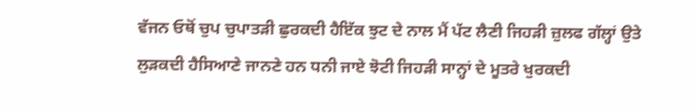ਵੱਜਨ ਓਥੋਂ ਚੁਪ ਚੁਪਾਤੜੀ ਛੁਰਕਦੀ ਹੈਇੱਕ ਝੁਟ ਦੇ ਨਾਲ ਮੈਂ ਪੱਟ ਲੈਣੀ ਜਿਹੜੀ ਜ਼ੁਲਫ ਗੱਲ੍ਹਾਂ ਉਤੇ ਲੁੜਕਦੀ ਹੈਸਿਆਣੇ ਜਾਨਣੇ ਹਨ ਧਨੀ ਜਾਏ ਝੋਟੀ ਜਿਹੜੀ ਸਾਨ੍ਹਾਂ ਦੇ ਮੂਤਰੇ ਖੁਰਕਦੀ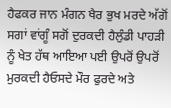ਹੈਫਕਰ ਜਾਨ ਮੰਗਨ ਖੈਰ ਭੁਖ ਮਰਦੇ ਅੱਗੋਂ ਸਗਾਂ ਵਾਂਗੂੰ ਸਗੋਂ ਦੁਰਕਦੀ ਹੈਲੁੰਡੀ ਪਾਹੜੀ ਨੂੰ ਖੇਤ ਹੱਥ ਆਇਆ ਪਈ ਉਪਰੋਂ ਉਪਰੋਂ ਮੁਰਕਦੀ ਹੈਓਸਦੇ ਮੌਰ ਫੁਰਦੇ ਅਤੇ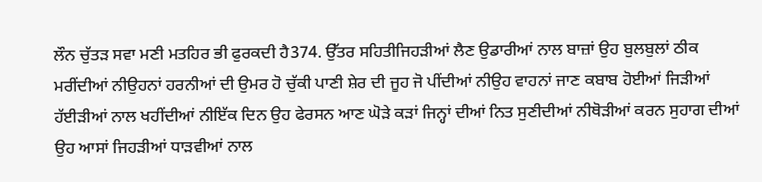ਲੌਨ ਚੁੱਤੜ ਸਵਾ ਮਣੀ ਮਤਹਿਰ ਭੀ ਫੁਰਕਦੀ ਹੈ374. ਉੱਤਰ ਸਹਿਤੀਜਿਹੜੀਆਂ ਲੈਣ ਉਡਾਰੀਆਂ ਨਾਲ ਬਾਜ਼ਾਂ ਉਹ ਬੁਲਬੁਲਾਂ ਠੀਕ ਮਰੀਂਦੀਆਂ ਨੀਉਹਨਾਂ ਹਰਨੀਆਂ ਦੀ ਉਮਰ ਹੋ ਚੁੱਕੀ ਪਾਣੀ ਸ਼ੇਰ ਦੀ ਜੂਹ ਜੋ ਪੀਂਦੀਆਂ ਨੀਉਹ ਵਾਹਨਾਂ ਜਾਣ ਕਬਾਬ ਹੋਈਆਂ ਜਿੜੀਆਂ ਹੱਈੜੀਆਂ ਨਾਲ ਖਹੀਂਦੀਆਂ ਨੀਇੱਕ ਦਿਨ ਉਹ ਫੇਰਸਨ ਆਣ ਘੋੜੇ ਕੜਾਂ ਜਿਨ੍ਹਾਂ ਦੀਆਂ ਨਿਤ ਸੁਣੀਦੀਆਂ ਨੀਥੋੜੀਆਂ ਕਰਨ ਸੁਹਾਗ ਦੀਆਂ ਉਹ ਆਸਾਂ ਜਿਹੜੀਆਂ ਧਾੜਵੀਆਂ ਨਾਲ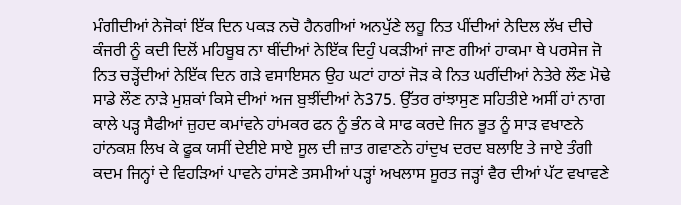ਮੰਗੀਦੀਆਂ ਨੇਜੋਕਾਂ ਇੱਕ ਦਿਨ ਪਕੜ ਨਚੋ ਹੈਨਗੀਆਂ ਅਨਪੁੱਣੇ ਲਹੂ ਨਿਤ ਪੀਂਦੀਆਂ ਨੇਦਿਲ ਲੱਖ ਦੀਚੇ ਕੰਜਰੀ ਨੂੰ ਕਦੀ ਦਿਲੋਂ ਮਹਿਬੂਬ ਨਾ ਥੀਂਦੀਆਂ ਨੇਇੱਕ ਦਿਹੁੰ ਪਕੜੀਆਂ ਜਾਣ ਗੀਆਂ ਹਾਕਮਾ ਥੇ ਪਰਸੇਜ ਜੋ ਨਿਤ ਚੜ੍ਹੇਂਦੀਆਂ ਨੇਇੱਕ ਦਿਨ ਗੜੇ ਵਸਾਇਸਨ ਉਹ ਘਟਾਂ ਹਾਠਾਂ ਜੋੜ ਕੇ ਨਿਤ ਘਰੀਂਦੀਆਂ ਨੇਤੇਰੇ ਲੌਣ ਮੋਢੇ ਸਾਡੇ ਲੌਣ ਨਾੜੇ ਮੁਸ਼ਕਾਂ ਕਿਸੇ ਦੀਆਂ ਅਜ ਬੁਝੀਂਦੀਆਂ ਨੇ375. ਉੱਤਰ ਰਾਂਝਾਸੁਣ ਸਹਿਤੀਏ ਅਸੀਂ ਹਾਂ ਨਾਗ ਕਾਲੇ ਪੜ੍ਹ ਸੈਫੀਆਂ ਜ਼ੁਹਦ ਕਮਾਂਵਨੇ ਹਾਂਮਕਰ ਫਨ ਨੂੰ ਭੰਨ ਕੇ ਸਾਫ ਕਰਦੇ ਜਿਨ ਭੂਤ ਨੂੰ ਸਾੜ ਵਖਾਣਨੇ ਹਾਂਨਕਸ਼ ਲਿਖ ਕੇ ਫੂਕ ਯਸੀਂ ਦੇਈਏ ਸਾਏ ਸੂਲ ਦੀ ਜ਼ਾਤ ਗਵਾਣਨੇ ਹਾਂਦੁਖ ਦਰਦ ਬਲਾਇ ਤੇ ਜਾਏ ਤੰਗੀ ਕਦਮ ਜਿਨ੍ਹਾਂ ਦੇ ਵਿਹੜਿਆਂ ਪਾਵਨੇ ਹਾਂਸਣੇ ਤਸਮੀਆਂ ਪੜ੍ਹਾਂ ਅਖਲਾਸ ਸੂਰਤ ਜੜ੍ਹਾਂ ਵੈਰ ਦੀਆਂ ਪੱਟ ਵਖਾਵਣੇ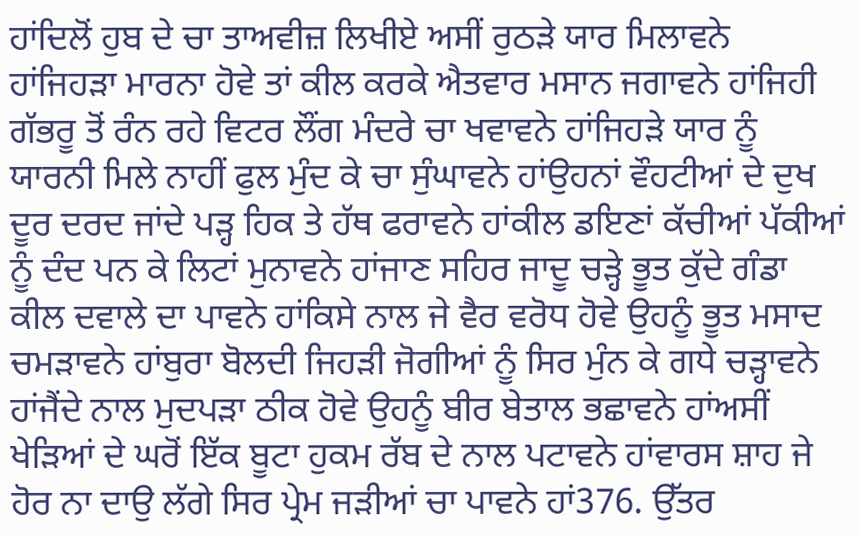ਹਾਂਦਿਲੋਂ ਹੁਬ ਦੇ ਚਾ ਤਾਅਵੀਜ਼ ਲਿਖੀਏ ਅਸੀਂ ਰੁਠੜੇ ਯਾਰ ਮਿਲਾਵਨੇ ਹਾਂਜਿਹੜਾ ਮਾਰਨਾ ਹੋਵੇ ਤਾਂ ਕੀਲ ਕਰਕੇ ਐਤਵਾਰ ਮਸਾਨ ਜਗਾਵਨੇ ਹਾਂਜਿਹੀ ਗੱਭਰੂ ਤੋਂ ਰੰਨ ਰਹੇ ਵਿਟਰ ਲੌਂਗ ਮੰਦਰੇ ਚਾ ਖਵਾਵਨੇ ਹਾਂਜਿਹੜੇ ਯਾਰ ਨੂੰ ਯਾਰਨੀ ਮਿਲੇ ਨਾਹੀਂ ਫੁਲ ਮੁੰਦ ਕੇ ਚਾ ਸੁੰਘਾਵਨੇ ਹਾਂਉਹਨਾਂ ਵੌਹਟੀਆਂ ਦੇ ਦੁਖ ਦੂਰ ਦਰਦ ਜਾਂਦੇ ਪੜ੍ਹ ਹਿਕ ਤੇ ਹੱਥ ਫਰਾਵਨੇ ਹਾਂਕੀਲ ਡਇਣਾਂ ਕੱਚੀਆਂ ਪੱਕੀਆਂ ਨੂੰ ਦੰਦ ਪਨ ਕੇ ਲਿਟਾਂ ਮੁਨਾਵਨੇ ਹਾਂਜਾਣ ਸਹਿਰ ਜਾਦੂ ਚੜ੍ਹੇ ਭੂਤ ਕੁੱਦੇ ਗੰਡਾ ਕੀਲ ਦਵਾਲੇ ਦਾ ਪਾਵਨੇ ਹਾਂਕਿਸੇ ਨਾਲ ਜੇ ਵੈਰ ਵਰੋਧ ਹੋਵੇ ਉਹਨੂੰ ਭੂਤ ਮਸਾਦ ਚਮੜਾਵਨੇ ਹਾਂਬੁਰਾ ਬੋਲਦੀ ਜਿਹੜੀ ਜੋਗੀਆਂ ਨੂੰ ਸਿਰ ਮੁੰਨ ਕੇ ਗਧੇ ਚੜ੍ਹਾਵਨੇ ਹਾਂਜੈਂਦੇ ਨਾਲ ਮੁਦਪੜਾ ਠੀਕ ਹੋਵੇ ਉਹਨੂੰ ਬੀਰ ਬੇਤਾਲ ਭਛਾਵਨੇ ਹਾਂਅਸੀਂ ਖੇੜਿਆਂ ਦੇ ਘਰੋਂ ਇੱਕ ਬੂਟਾ ਹੁਕਮ ਰੱਬ ਦੇ ਨਾਲ ਪਟਾਵਨੇ ਹਾਂਵਾਰਸ ਸ਼ਾਹ ਜੇ ਹੋਰ ਨਾ ਦਾਉ ਲੱਗੇ ਸਿਰ ਪ੍ਰੇਮ ਜੜੀਆਂ ਚਾ ਪਾਵਨੇ ਹਾਂ376. ਉੱਤਰ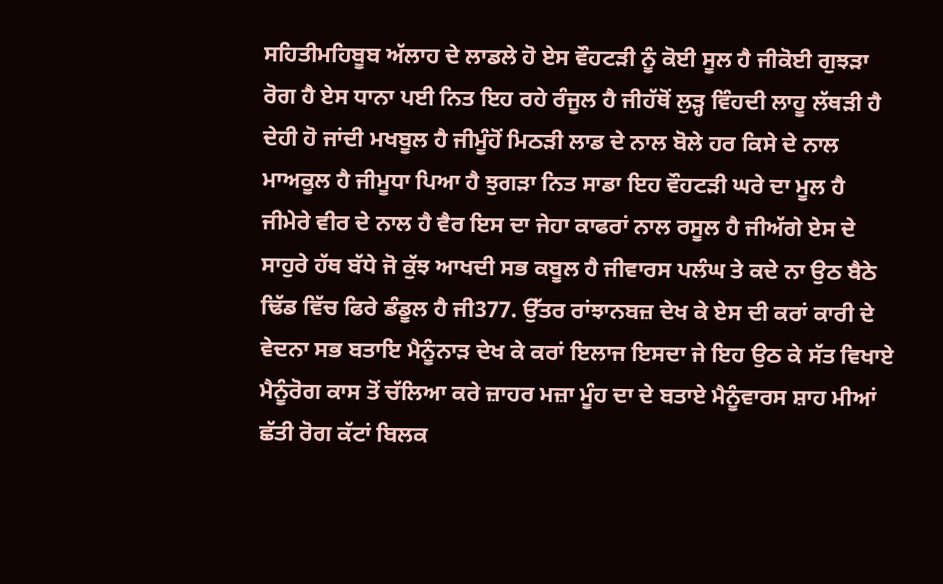ਸਹਿਤੀਮਹਿਬੂਬ ਅੱਲਾਹ ਦੇ ਲਾਡਲੇ ਹੋ ਏਸ ਵੌਹਟੜੀ ਨੂੰ ਕੋਈ ਸੂਲ ਹੈ ਜੀਕੋਈ ਗੁਝੜਾ ਰੋਗ ਹੈ ਏਸ ਧਾਨਾ ਪਈ ਨਿਤ ਇਹ ਰਹੇ ਰੰਜੂਲ ਹੈ ਜੀਹੱਥੋਂ ਲੁੜ੍ਹ ਵਿੰਹਦੀ ਲਾਹੂ ਲੱਥੜੀ ਹੈ ਦੇਹੀ ਹੋ ਜਾਂਦੀ ਮਖਬੂਲ ਹੈ ਜੀਮੂੰਹੋਂ ਮਿਠੜੀ ਲਾਡ ਦੇ ਨਾਲ ਬੋਲੇ ਹਰ ਕਿਸੇ ਦੇ ਨਾਲ ਮਾਅਕੂਲ ਹੈ ਜੀਮੂਧਾ ਪਿਆ ਹੈ ਝੁਗੜਾ ਨਿਤ ਸਾਡਾ ਇਹ ਵੌਹਟੜੀ ਘਰੇ ਦਾ ਮੂਲ ਹੈ ਜੀਮੇਰੇ ਵੀਰ ਦੇ ਨਾਲ ਹੈ ਵੈਰ ਇਸ ਦਾ ਜੇਹਾ ਕਾਫਰਾਂ ਨਾਲ ਰਸੂਲ ਹੈ ਜੀਅੱਗੇ ਏਸ ਦੇ ਸਾਹੁਰੇ ਹੱਥ ਬੱਧੇ ਜੋ ਕੁੱਝ ਆਖਦੀ ਸਭ ਕਬੂਲ ਹੈ ਜੀਵਾਰਸ ਪਲੰਘ ਤੇ ਕਦੇ ਨਾ ਉਠ ਬੈਠੇ ਢਿੱਡ ਵਿੱਚ ਫਿਰੇ ਡੰਡੂਲ ਹੈ ਜੀ377. ਉੱਤਰ ਰਾਂਝਾਨਬਜ਼ ਦੇਖ ਕੇ ਏਸ ਦੀ ਕਰਾਂ ਕਾਰੀ ਦੇ ਵੇਦਨਾ ਸਭ ਬਤਾਇ ਮੈਨੂੰਨਾੜ ਦੇਖ ਕੇ ਕਰਾਂ ਇਲਾਜ ਇਸਦਾ ਜੇ ਇਹ ਉਠ ਕੇ ਸੱਤ ਵਿਖਾਏ ਮੈਨੂੰਰੋਗ ਕਾਸ ਤੋਂ ਚੱਲਿਆ ਕਰੇ ਜ਼ਾਹਰ ਮਜ਼ਾ ਮੂੰਹ ਦਾ ਦੇ ਬਤਾਏ ਮੈਨੂੰਵਾਰਸ ਸ਼ਾਹ ਮੀਆਂ ਛੱਤੀ ਰੋਗ ਕੱਟਾਂ ਬਿਲਕ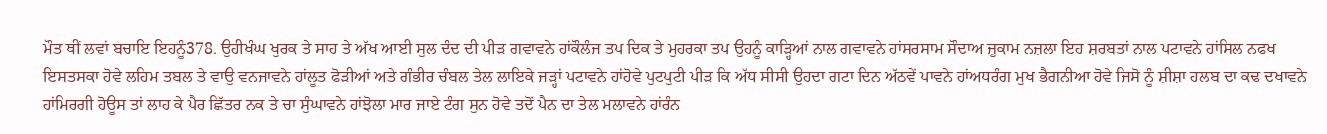ਮੌਤ ਥੀਂ ਲਵਾਂ ਬਚਾਇ ਇਹਨੂੰ378. ਉਹੀਖੰਘ ਖੁਰਕ ਤੇ ਸਾਹ ਤੇ ਅੱਖ ਆਈ ਸੁਲ ਦੰਦ ਦੀ ਪੀੜ ਗਵਾਵਨੇ ਹਾਂਕੌਲੰਜ ਤਪ ਦਿਕ ਤੇ ਮੁਹਰਕਾ ਤਪ ਉਹਨੂੰ ਕਾੜ੍ਹਿਆਂ ਨਾਲ ਗਵਾਵਨੇ ਹਾਂਸਰਸਾਮ ਸੌਦਾਅ ਜ਼ੁਕਾਮ ਨਜ਼ਲਾ ਇਹ ਸ਼ਰਬਤਾਂ ਨਾਲ ਪਟਾਵਨੇ ਹਾਂਸਿਲ ਨਫਖ ਇਸਤਸਕਾ ਹੋਵੇ ਲਹਿਮ ਤਬਲ ਤੇ ਵਾਉ ਵਨਜਾਵਨੇ ਹਾਂਲੂਤ ਫੋੜੀਆਂ ਅਤੇ ਗੰਭੀਰ ਚੰਬਲ ਤੇਲ ਲਾਇਕੇ ਜੜ੍ਹਾਂ ਪਟਾਵਨੇ ਹਾਂਹੋਵੇ ਪੁਟਪੁਟੀ ਪੀੜ ਕਿ ਅੱਧ ਸੀਸੀ ਉਹਦਾ ਗਟਾ ਦਿਨ ਅੱਠਵੇਂ ਪਾਵਨੇ ਹਾਂਅਧਰੰਗ ਮੁਖ ਭੈਗਨੀਆ ਹੋਵੇ ਜਿਸੋ ਨੂੰ ਸ਼ੀਸ਼ਾ ਹਲਬ ਦਾ ਕਢ ਦਖਾਵਨੇ ਹਾਂਮਿਰਗੀ ਹੋਊਸ ਤਾਂ ਲਾਹ ਕੇ ਪੈਰ ਛਿੱਤਰ ਨਕ ਤੇ ਚਾ ਸੁੰਘਾਵਨੇ ਹਾਂਝੋਲਾ ਮਾਰ ਜਾਏ ਟੰਗ ਸੁਨ ਹੋਵੇ ਤਦੋਂ ਪੈਨ ਦਾ ਤੇਲ ਮਲਾਵਨੇ ਹਾਂਰੰਨ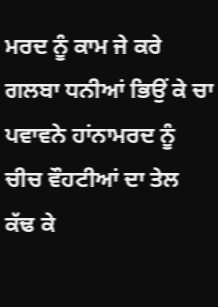ਮਰਦ ਨੂੰ ਕਾਮ ਜੇ ਕਰੇ ਗਲਬਾ ਧਨੀਆਂ ਭਿਉਂ ਕੇ ਚਾ ਪਵਾਵਨੇ ਹਾਂਨਾਮਰਦ ਨੂੰ ਚੀਚ ਵੌਹਟੀਆਂ ਦਾ ਤੇਲ ਕੱਢ ਕੇ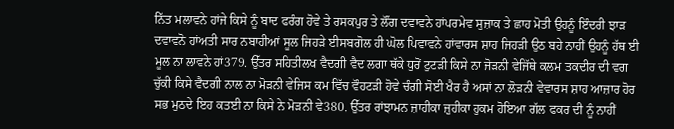ਨਿੱਤ ਮਲਾਵਨੇ ਹਾਂਜੇ ਕਿਸੇ ਨੂੰ ਬਾਦ ਫਰੰਗ ਹੋਵੇ ਤੇ ਰਸਕਪੁਰ ਤੇ ਲੌਂਗ ਦਵਾਵਨੇ ਹਾਂਪਰਮੇਵ ਸੁਜ਼ਾਕ ਤੇ ਛਾਹ ਮੋਤੀ ਉਹਨੂੰ ਇੰਦਰੀ ਝਾੜ ਦਵਾਵਨੋ ਹਾਂਅਤੀ ਸਾਰ ਨਬਾਹੀਆਂ ਸੂਲ ਜਿਹੜੇ ਈਸਬਗੋਲ ਹੀ ਘੋਲ ਪਿਵਾਵਨੇ ਹਾਂਵਾਰਸ ਸ਼ਾਹ ਜਿਹੜੀ ਉਠ ਬਹੇ ਨਾਹੀਂ ਉਹਨੂੰ ਹੱਥ ਈ ਮੂਲ ਨਾ ਲਾਵਨੇ ਹਾਂ379. ਉੱਤਰ ਸਹਿਤੀਲਖ ਵੈਦਗੀ ਵੈਦ ਲਗਾ ਥੱਕੇ ਧੁਰੋਂ ਟੁਟੜੀ ਕਿਸੇ ਨਾ ਜੋੜਨੀ ਵੇਜਿੱਥੇ ਕਲਮ ਤਕਦੀਰ ਦੀ ਵਗ ਚੁੱਕੀ ਕਿਸੇ ਵੈਦਗੀ ਨਾਲ ਨਾ ਮੋੜਨੀ ਵੇਜਿਸ ਕਮ ਵਿੱਚ ਵੌਹਟੜੀ ਹੋਵੇ ਚੰਗੀ ਸੋਈ ਖੈਰ ਹੈ ਅਸਾਂ ਨਾ ਲੋੜਨੀ ਵੇਵਾਰਸ ਸ਼ਾਹ ਆਜ਼ਾਰ ਹੋਰ ਸਭ ਮੁਠਦੇ ਇਹ ਕਤਈ ਨਾ ਕਿਸੇ ਨੇ ਮੋੜਨੀ ਵੇ380. ਉੱਤਰ ਰਾਂਝਾਮਨ ਜ਼ਾਹੀਕਾ ਜ਼ੁਹੀਕਾ ਹੁਕਮ ਹੋਇਆ ਗੱਲ ਫਕਰ ਦੀ ਨੂੰ ਨਾਹੀਂ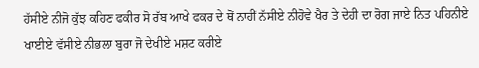ਹੱਸੀਏ ਨੀਜੋ ਕੁੱਝ ਕਹਿਣ ਫਕੀਰ ਸੋ ਰੱਬ ਆਖੇ ਫਕਰ ਦੇ ਥੋਂ ਨਾਹੀਂ ਨੱਸੀਏ ਨੀਹੋਵੇ ਖੈਰ ਤੇ ਦੇਹੀ ਦਾ ਰੋਗ ਜਾਏ ਨਿਤ ਪਹਿਨੀਏ ਖਾਈਏ ਵੱਸੀਏ ਨੀਭਲਾ ਬੁਰਾ ਜੋ ਦੇਖੀਏ ਮਸ਼ਟ ਕਰੀਏ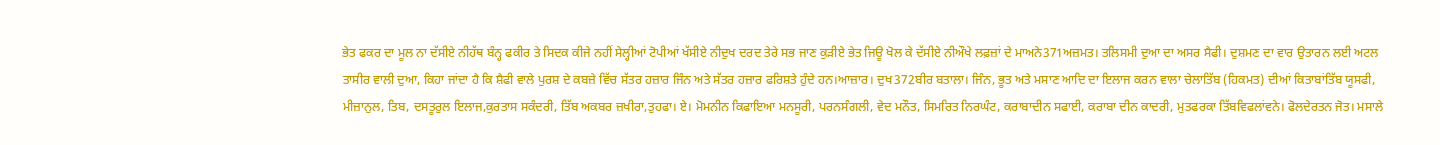ਭੇਤ ਫਕਰ ਦਾ ਮੂਲ ਨਾ ਦੱਸੀਏ ਨੀਹੱਥ ਬੰਨ੍ਹ ਫਕੀਰ ਤੇ ਸਿਦਕ ਕੀਜੇ ਨਹੀਂ ਸੇਲ੍ਹੀਆਂ ਟੋਪੀਆਂ ਖੱਸੀਏ ਨੀਦੁਖ ਦਰਦ ਤੇਰੇ ਸਭ ਜਾਣ ਕੁੜੀਏ ਭੇਤ ਜਿਊ ਖੋਲ ਕੇ ਦੱਸੀਏ ਨੀਔਖੇ ਲਫ਼ਜ਼ਾਂ ਦੇ ਮਾਅਨੇ371ਅਜ਼ਮਤ। ਤਲਿਸਮੀ ਦੁਆ ਦਾ ਅਸਰ ਸੈਫੀ। ਦੁਸ਼ਮਣ ਦਾ ਵਾਰ ਉਤਾਰਨ ਲਈ ਅਟਲ ਤਾਸੀਰ ਵਾਲੀ ਦੁਆ, ਕਿਹਾ ਜਾਂਦਾ ਹੈ ਕਿ ਸ਼ੈਫੀ ਵਾਲੇ ਪੁਰਸ਼ ਦੇ ਕਬਜ਼ੇ ਵਿੱਚ ਸੱਤਰ ਹਜ਼ਾਰ ਜਿੰਨ ਅਤੇ ਸੱਤਰ ਹਜ਼ਾਰ ਫਰਿਸ਼ਤੇ ਹੁੰਦੇ ਹਨ।ਆਜ਼ਾਰ। ਦੁਖ372ਬੀਰ ਬਤਾਲਾ। ਜਿੰਨ, ਭੂਤ ਅਤੇ ਮਸਾਣ ਆਦਿ ਦਾ ਇਲਾਜ ਕਰਨ ਵਾਲਾ ਚੇਲਾਤਿੱਬ (ਹਿਕਮਤ) ਦੀਆਂ ਕਿਤਾਬਾਂਤਿੱਬ ਯੂਸਫੀ, ਮੀਜ਼ਾਨੁਲ, ਤਿਬ, ਦਸਤੂਰੁਲ ਇਲਾਜ,ਕੁਰਤਾਸ ਸਕੰਦਰੀ, ਤਿੱਬ ਅਕਬਰ ਜ਼ਖੀਰਾ,ਤੁਹਫਾ। ਏ। ਮੋਮਨੀਨ ਕਿਫਾਇਆ ਮਨਸੂਰੀ, ਪਰਨਸੰਗਲੀ, ਵੇਦ ਮਨੌਤ, ਸਿਮਰਿਤ ਨਿਰਘੰਟ, ਕਰਾਬਾਦੀਨ ਸਫਾਈ, ਕਰਾਬਾ ਦੀਨ ਕਾਦਰੀ, ਮੁਤਫਰਕਾ ਤਿੱਬਵਿਫਲਾਂਵਨੇ। ਫੋਲਦੇਰਤਨ ਜੋਤ। ਮਸਾਲੇ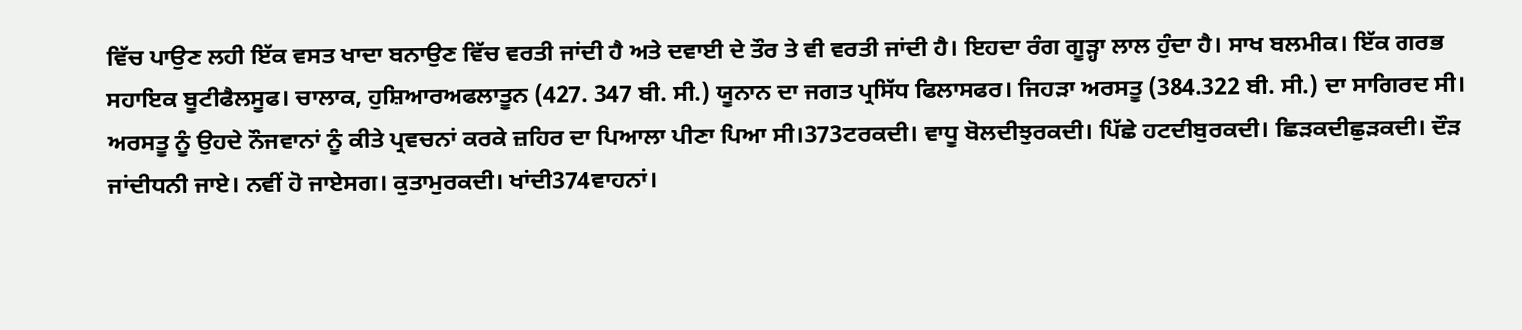ਵਿੱਚ ਪਾਉਣ ਲਹੀ ਇੱਕ ਵਸਤ ਖਾਦਾ ਬਨਾਉਣ ਵਿੱਚ ਵਰਤੀ ਜਾਂਦੀ ਹੈ ਅਤੇ ਦਵਾਈ ਦੇ ਤੌਰ ਤੇ ਵੀ ਵਰਤੀ ਜਾਂਦੀ ਹੈ। ਇਹਦਾ ਰੰਗ ਗੂੜ੍ਹਾ ਲਾਲ ਹੁੰਦਾ ਹੈ। ਸਾਖ ਬਲਮੀਕ। ਇੱਕ ਗਰਭ ਸਹਾਇਕ ਬੂਟੀਫੈਲਸੂਫ। ਚਾਲਾਕ, ਹੁਸ਼ਿਆਰਅਫਲਾਤੂਨ (427. 347 ਬੀ. ਸੀ.) ਯੂਨਾਨ ਦਾ ਜਗਤ ਪ੍ਰਸਿੱਧ ਫਿਲਾਸਫਰ। ਜਿਹੜਾ ਅਰਸਤੂ (384.322 ਬੀ. ਸੀ.) ਦਾ ਸਾਗਿਰਦ ਸੀ। ਅਰਸਤੂ ਨੂੰ ਉਹਦੇ ਨੌਜਵਾਨਾਂ ਨੂੰ ਕੀਤੇ ਪ੍ਰਵਚਨਾਂ ਕਰਕੇ ਜ਼ਹਿਰ ਦਾ ਪਿਆਲਾ ਪੀਣਾ ਪਿਆ ਸੀ।373ਟਰਕਦੀ। ਵਾਧੂ ਬੋਲਦੀਝੁਰਕਦੀ। ਪਿੱਛੇ ਹਟਦੀਬੁਰਕਦੀ। ਛਿੜਕਦੀਛੁੜਕਦੀ। ਦੌੜ ਜਾਂਦੀਧਨੀ ਜਾਏ। ਨਵੀਂ ਹੋ ਜਾਏਸਗ। ਕੁਤਾਮੁਰਕਦੀ। ਖਾਂਦੀ374ਵਾਹਨਾਂ।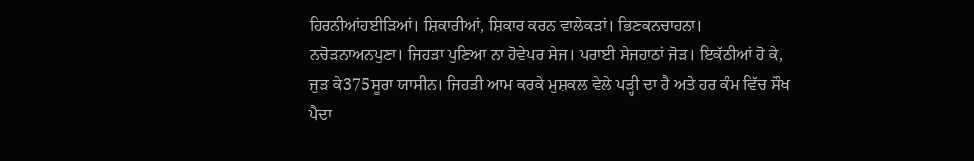ਹਿਰਨੀਆਂਹਈੜਿਆਂ। ਸ਼ਿਕਾਰੀਆਂ, ਸ਼ਿਕਾਰ ਕਰਨ ਵਾਲੇਕੜਾਂ। ਭਿਣਕਨਚਾਹਨਾ। ਨਚੋੜਨਾਅਨਪੁਣਾ। ਜਿਹੜਾ ਪੁਣਿਆ ਨਾ ਹੋਵੇਪਰ ਸੇਜ। ਪਰਾਈ ਸੇਜਹਾਠਾਂ ਜੋੜ। ਇਕੱਠੀਆਂ ਹੋ ਕੇ, ਜੁੜ ਕੇ375ਸੂਰਾ ਯਾਸੀਨ। ਜਿਹੜੀ ਆਮ ਕਰਕੇ ਮੁਸ਼ਕਲ ਵੇਲੇ ਪੜ੍ਹੀ ਦਾ ਹੈ ਅਤੇ ਹਰ ਕੰਮ ਵਿੱਚ ਸੌਖ ਪੈਦਾ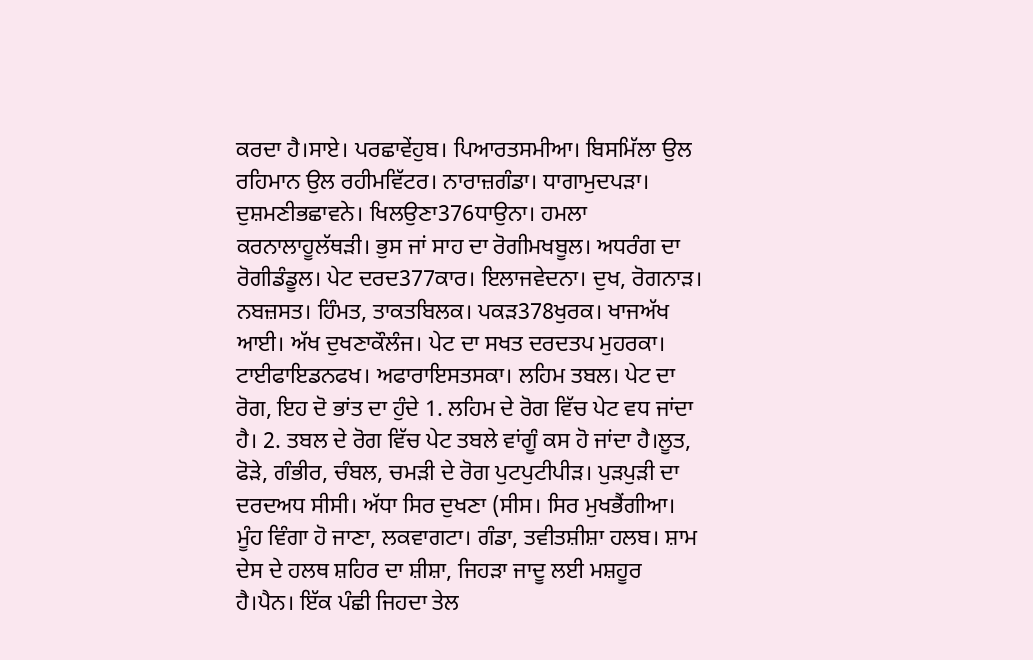ਕਰਦਾ ਹੈ।ਸਾਏ। ਪਰਛਾਵੇਂਹੁਬ। ਪਿਆਰਤਸਮੀਆ। ਬਿਸਮਿੱਲਾ ਉਲ ਰਹਿਮਾਨ ਉਲ ਰਹੀਮਵਿੱਟਰ। ਨਾਰਾਜ਼ਗੰਡਾ। ਧਾਗਾਮੁਦਪੜਾ। ਦੁਸ਼ਮਣੀਭਛਾਵਨੇ। ਖਿਲਉਣਾ376ਧਾਉਨਾ। ਹਮਲਾ ਕਰਨਾਲਾਹੂਲੱਥੜੀ। ਭੁਸ ਜਾਂ ਸਾਹ ਦਾ ਰੋਗੀਮਖਬੂਲ। ਅਧਰੰਗ ਦਾ ਰੋਗੀਡੰਡੂਲ। ਪੇਟ ਦਰਦ377ਕਾਰ। ਇਲਾਜਵੇਦਨਾ। ਦੁਖ, ਰੋਗਨਾੜ। ਨਬਜ਼ਸਤ। ਹਿੰਮਤ, ਤਾਕਤਬਿਲਕ। ਪਕੜ378ਖੁਰਕ। ਖਾਜਅੱਖ ਆਈ। ਅੱਖ ਦੁਖਣਾਕੌਲੰਜ। ਪੇਟ ਦਾ ਸਖਤ ਦਰਦਤਪ ਮੁਹਰਕਾ। ਟਾਈਫਾਇਡਨਫਖ। ਅਫਾਰਾਇਸਤਸਕਾ। ਲਹਿਮ ਤਬਲ। ਪੇਟ ਦਾ ਰੋਗ, ਇਹ ਦੋ ਭਾਂਤ ਦਾ ਹੁੰਦੇ 1. ਲਹਿਮ ਦੇ ਰੋਗ ਵਿੱਚ ਪੇਟ ਵਧ ਜਾਂਦਾ ਹੈ। 2. ਤਬਲ ਦੇ ਰੋਗ ਵਿੱਚ ਪੇਟ ਤਬਲੇ ਵਾਂਗੂੰ ਕਸ ਹੋ ਜਾਂਦਾ ਹੈ।ਲੂਤ, ਫੋੜੇ, ਗੰਭੀਰ, ਚੰਬਲ, ਚਮੜੀ ਦੇ ਰੋਗ ਪੁਟਪੁਟੀਪੀੜ। ਪੁੜਪੁੜੀ ਦਾ ਦਰਦਅਧ ਸੀਸੀ। ਅੱਧਾ ਸਿਰ ਦੁਖਣਾ (ਸੀਸ। ਸਿਰ ਮੁਖਭੈਂਗੀਆ। ਮੂੰਹ ਵਿੰਗਾ ਹੋ ਜਾਣਾ, ਲਕਵਾਗਟਾ। ਗੰਡਾ, ਤਵੀਤਸ਼ੀਸ਼ਾ ਹਲਬ। ਸ਼ਾਮ ਦੇਸ ਦੇ ਹਲਥ ਸ਼ਹਿਰ ਦਾ ਸ਼ੀਸ਼ਾ, ਜਿਹੜਾ ਜਾਦੂ ਲਈ ਮਸ਼ਹੂਰ ਹੈ।ਪੈਨ। ਇੱਕ ਪੰਛੀ ਜਿਹਦਾ ਤੇਲ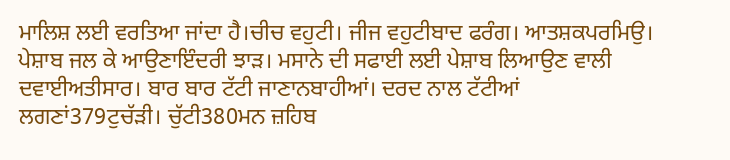ਮਾਲਿਸ਼ ਲਈ ਵਰਤਿਆ ਜਾਂਦਾ ਹੈ।ਚੀਚ ਵਹੁਟੀ। ਜੀਜ ਵਹੁਟੀਬਾਦ ਫਰੰਗ। ਆਤਸ਼ਕਪਰਮਿਉ। ਪੇਸ਼ਾਬ ਜਲ ਕੇ ਆਉਣਾਇੰਦਰੀ ਝਾੜ। ਮਸਾਨੇ ਦੀ ਸਫਾਈ ਲਈ ਪੇਸ਼ਾਬ ਲਿਆਉਣ ਵਾਲੀ ਦਵਾਈਅਤੀਸਾਰ। ਬਾਰ ਬਾਰ ਟੱਟੀ ਜਾਣਾਨਬਾਹੀਆਂ। ਦਰਦ ਨਾਲ ਟੱਟੀਆਂ ਲਗਣਾਂ379ਟੁਚੱੜੀ। ਚੁੱਟੀ380ਮਨ ਜ਼ਹਿਬ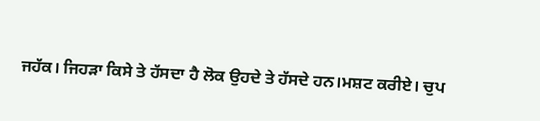ਜਹੱਕ। ਜਿਹੜਾ ਕਿਸੇ ਤੇ ਹੱਸਦਾ ਹੈ ਲੋਕ ਉਹਦੇ ਤੇ ਹੱਸਦੇ ਹਨ।ਮਸ਼ਟ ਕਰੀਏ। ਚੁਪ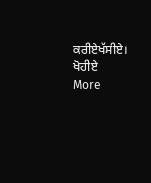ਕਰੀਏਖੱਸੀਏ। ਖੋਹੀਏ
More